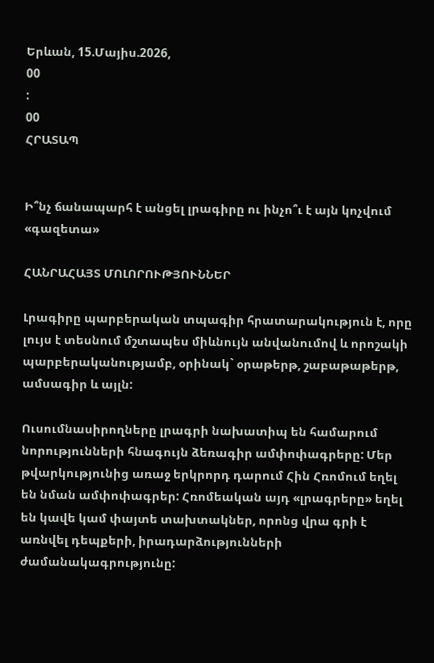Երևան, 15.Մայիս.2026,
00
:
00
ՀՐԱՏԱՊ


Ի՞նչ ճանապարհ է անցել լրագիրը ու ինչո՞ւ է այն կոչվում «գազետա»

ՀԱՆՐԱՀԱՅՏ ՄՈԼՈՐՈՒԹՅՈՒՆՆԵՐ

Լրագիրը պարբերական տպագիր հրատարակություն է, որը լույս է տեսնում մշտապես միևնույն անվանումով և որոշակի պարբերականությամբ, օրինակ` օրաթերթ, շաբաթաթերթ, ամսագիր և այլն:

Ուսումնասիրողները լրագրի նախատիպ են համարում նորությունների հնագույն ձեռագիր ամփոփագրերը: Մեր թվարկությունից առաջ երկրորդ դարում Հին Հռոմում եղել են նման ամփոփագրեր: Հռոմեական այդ «լրագրերը» եղել են կավե կամ փայտե տախտակներ, որոնց վրա գրի է առնվել դեպքերի, իրադարձությունների ժամանակագրությունը: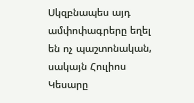Սկզբնապես այդ ամփոփագրերը եղել են ոչ պաշտոնական, սակայն Հուլիոս Կեսարը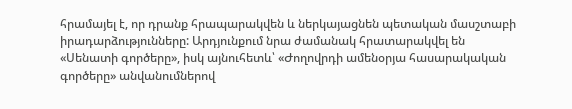հրամայել է, որ դրանք հրապարակվեն և ներկայացնեն պետական մասշտաբի իրադարձությունները: Արդյունքում նրա ժամանակ հրատարակվել են «Սենատի գործերը», իսկ այնուհետև՝ «Ժողովրդի ամենօրյա հասարակական գործերը» անվանումներով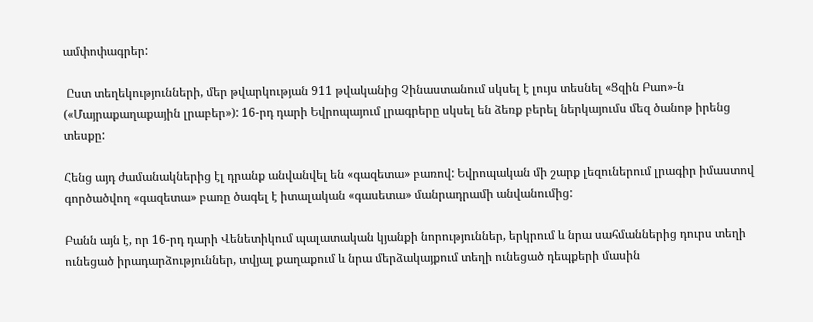ամփոփագրեր:

 Ըստ տեղեկությունների, մեր թվարկության 911 թվականից Չինաստանում սկսել է լույս տեսնել «Ցզին Բաո»-ն («Մայրաքաղաքային լրաբեր»): 16-րդ դարի Եվրոպայում լրագրերը սկսել են ձեռք բերել ներկայումս մեզ ծանոթ իրենց տեսքը:

Հենց այդ ժամանակներից էլ դրանք անվանվել են «գազետա» բառով: Եվրոպական մի շարք լեզուներում լրագիր իմաստով գործածվող «գազետա» բառը ծագել է իտալական «գասետա» մանրադրամի անվանումից:

Բանն այն է, որ 16-րդ դարի Վենետիկում պալատական կյանքի նորություններ, երկրում և նրա սահմաններից դուրս տեղի ունեցած իրադարձություններ, տվյալ քաղաքում և նրա մերձակայքում տեղի ունեցած դեպքերի մասին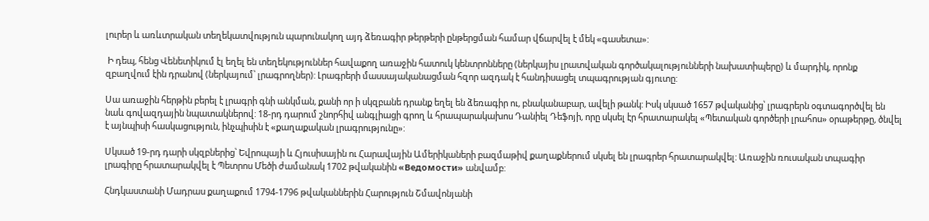լուրեր և առևտրական տեղեկատվություն պարունակող այդ ձեռագիր թերթերի ընթերցման համար վճարվել է մեկ «գասետա»:

 Ի դեպ, հենց Վենետիկում էլ եղել են տեղեկություններ հավաքող առաջին հատուկ կենտրոնները (ներկայիս լրատվական գործակալությունների նախատիպերը) և մարդիկ, որոնք զբաղվում էին դրանով (ներկայում՝ լրագրողներ): Լրագրերի մասսայականացման հզոր ազդակ է հանդիսացել տպագրության գյուտը:

Սա առաջին հերթին բերել է լրագրի գնի անկման, քանի որ ի սկզբանե դրանք եղել են ձեռագիր ու, բնականաբար, ավելի թանկ: Իսկ սկսած 1657 թվականից՝ լրագրերն օգտագործվել են նաև գովազդային նպատակներով: 18-րդ դարում շնորհիվ անգլիացի գրող և հրապարակախոս Դանիել Դեֆոյի, որը սկսել էր հրատարակել «Պետական գործերի լրահոս» օրաթերթը, ծնվել է այնպիսի հասկացություն, ինչպիսին է «քաղաքական լրագրությունը»:

Սկսած 19-րդ դարի սկզբներից՝ Եվրոպայի և Հյուսիսային ու Հարավային Ամերիկաների բազմաթիվ քաղաքներում սկսել են լրագրեր հրատարակվել: Առաջին ռուսական տպագիր լրագիրը հրատարակվել է Պետրոս Մեծի ժամանակ 1702 թվականին «Ведомости» անվամբ:

Հնդկաստանի Մադրաս քաղաքում 1794-1796 թվականներին Հարություն Շմավոնյանի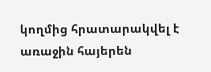կողմից հրատարակվել է առաջին հայերեն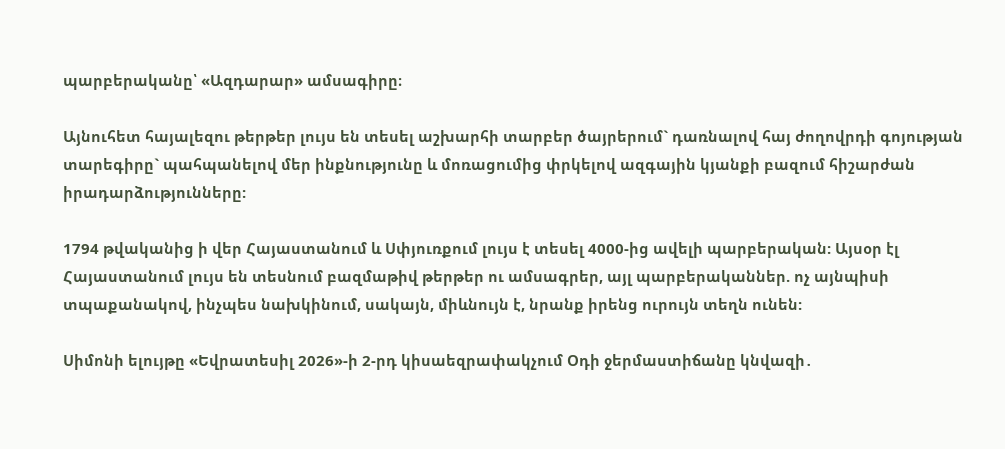պարբերականը՝ «Ազդարար» ամսագիրը։

Այնուհետ հայալեզու թերթեր լույս են տեսել աշխարհի տարբեր ծայրերում` դառնալով հայ ժողովրդի գոյության տարեգիրը` պահպանելով մեր ինքնությունը և մոռացումից փրկելով ազգային կյանքի բազում հիշարժան իրադարձությունները:

1794 թվականից ի վեր Հայաստանում և Սփյուռքում լույս է տեսել 4000-ից ավելի պարբերական: Այսօր էլ Հայաստանում լույս են տեսնում բազմաթիվ թերթեր ու ամսագրեր, այլ պարբերականներ. ոչ այնպիսի տպաքանակով, ինչպես նախկինում, սակայն, միևնույն է, նրանք իրենց ուրույն տեղն ունեն:

Սիմոնի ելույթը «Եվրատեսիլ 2026»-ի 2-րդ կիսաեզրափակչում Օդի ջերմաստիճանը կնվազի․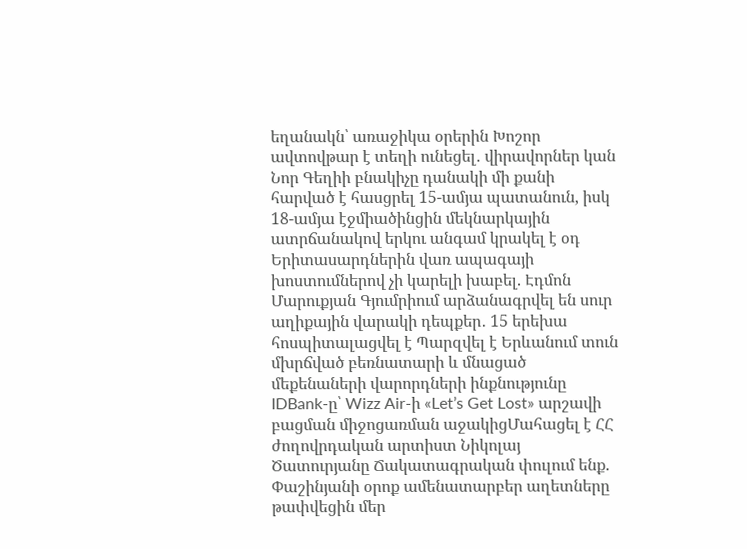եղանակն՝ առաջիկա օրերին Խոշոր ավտովթար է տեղի ունեցել․ վիրավորներ կան Նոր Գեղիի բնակիչը դանակի մի քանի հարված է հասցրել 15-ամյա պատանուն, իսկ 18-ամյա էջմիածինցին մեկնարկային ատրճանակով երկու անգամ կրակել է օդ Երիտասարդներին վառ ապագայի խոստումներով չի կարելի խաբել. Էդմոն Մարուքյան Գյումրիում արձանագրվել են սուր աղիքային վարակի դեպքեր․ 15 երեխա հոսպիտալացվել է Պարզվել է Երևանում տուն մխրճված բեռնատարի և մնացած մեքենաների վարորդների ինքնությունը IDBank-ը՝ Wizz Air-ի «Let’s Get Lost» արշավի բացման միջոցառման աջակիցՄահացել է ՀՀ ժողովրդական արտիստ Նիկոլայ Ծատուրյանը Ճակատագրական փուլում ենք. Փաշինյանի օրոք ամենատարբեր աղետները թափվեցին մեր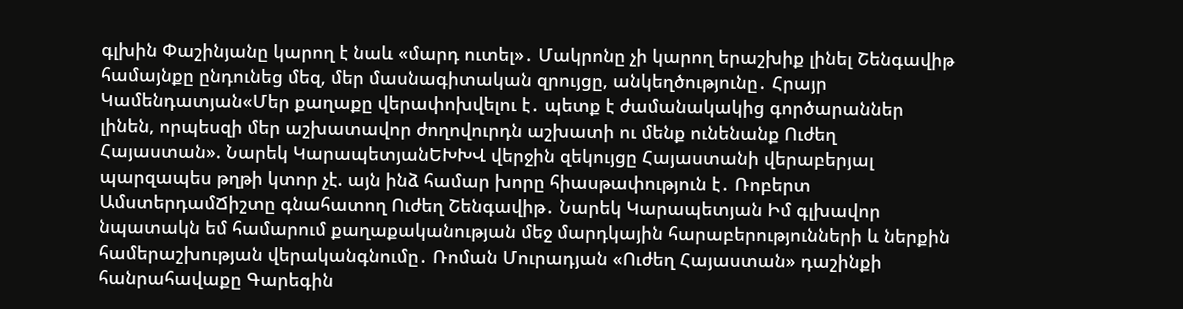գլխին Փաշինյանը կարող է նաև «մարդ ուտել»․ Մակրոնը չի կարող երաշխիք լինել Շենգավիթ համայնքը ընդունեց մեզ, մեր մասնագիտական զրույցը, անկեղծությունը․ Հրայր Կամենդատյան«Մեր քաղաքը վերափոխվելու է․ պետք է ժամանակակից գործարաններ լինեն, որպեսզի մեր աշխատավոր ժողովուրդն աշխատի ու մենք ունենանք Ուժեղ Հայաստան». Նարեկ ԿարապետյանԵԽԽՎ վերջին զեկույցը Հայաստանի վերաբերյալ պարզապես թղթի կտոր չէ. այն ինձ համար խորը հիասթափություն է․ Ռոբերտ ԱմստերդամՃիշտը գնահատող Ուժեղ Շենգավիթ․ Նարեկ Կարապետյան Իմ գլխավոր նպատակն եմ համարում քաղաքականության մեջ մարդկային հարաբերությունների և ներքին համերաշխության վերականգնումը․ Ռոման Մուրադյան «Ուժեղ Հայաստան» դաշինքի հանրահավաքը Գարեգին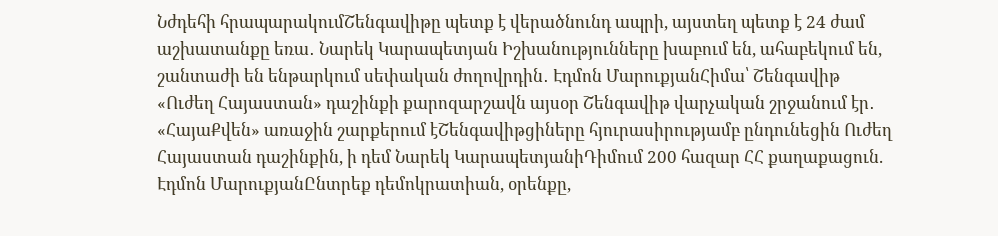Նժդեհի հրապարակումՇենգավիթը պետք է վերածնունդ ապրի, այստեղ պետք է 24 ժամ աշխատանքը եռա․ Նարեկ Կարապետյան Իշխանությունները խաբում են, ահաբեկում են, շանտաժի են ենթարկում սեփական ժողովրդին․ Էդմոն ՄարուքյանՀիմա՝ Շենգավիթ «Ուժեղ Հայաստան» դաշինքի քարոզարշավն այսօր Շենգավիթ վարչական շրջանում էր․ «ՀայաՔվեն» առաջին շարքերում էՇենգավիթցիները հյուրասիրությամբ ընդունեցին Ուժեղ Հայաստան դաշինքին, ի դեմ Նարեկ ԿարապետյանիԴիմում 200 հազար ՀՀ քաղաքացուն. Էդմոն ՄարուքյանԸնտրեք դեմոկրատիան, օրենքը,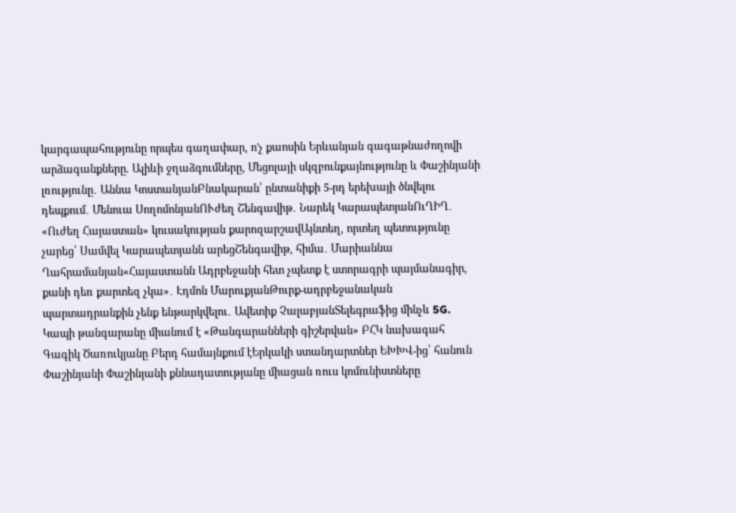կարգապահությունը որպես գաղափար, ո'չ քաոսին Երևանյան գագաթնաժողովի արձագանքները. Ալիևի ջղաձգումները, Մեցոլայի սկզբունքայնությունը և Փաշինյանի լռությունը․ Աննա ԿոստանյանԲնակարան՝ ընտանիքի 5-րդ երեխայի ծնվելու դեպքում․ Մենուա ՍողոմոնյանՈՒժեղ Շենգավիթ․ Նարեկ ԿարապետյանՈւՂԻՂ․ «Ուժեղ Հայաստան» կուսակության քարոզարշավԱյնտեղ, որտեղ պետությունը չարեց՝ Սամվել Կարապետյանն արեցՇենգավիթ, հիմա․ Մարիաննա Ղահրամանյան«Հայաստանն Ադրբեջանի հետ չպետք է ստորագրի պայմանագիր, քանի դեռ քարտեզ չկա»․ Էդմոն ՄարուքյանԹուրք-ադրբեջանական պարտադրանքին չենք ենթարկվելու․ Ավետիք ՉալաբյանՏելեգրաֆից մինչև 5G. Կապի թանգարանը միանում է «Թանգարանների գիշերվան» ԲՀԿ նախագահ Գագիկ Ծառուկյանը Բերդ համայնքում էԵրկակի ստանդարտներ ԵԽԽՎ-ից՝ հանուն Փաշինյանի Փաշինյանի քննադատությանը միացան ռուս կոմունիստները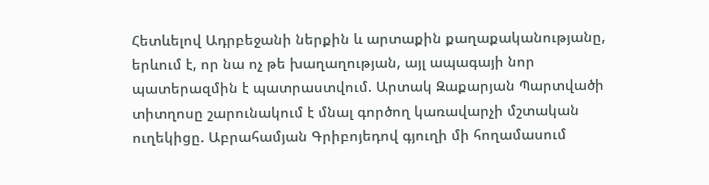Հետևելով Ադրբեջանի ներքին և արտաքին քաղաքականությանը, երևում է, որ նա ոչ թե խաղաղության, այլ ապագայի նոր պատերազմին է պատրաստվում. Արտակ Զաքարյան Պարտվածի տիտղոսը շարունակում է մնալ գործող կառավարչի մշտական ուղեկիցը. Աբրահամյան Գրիբոյեդով գյուղի մի հողամասում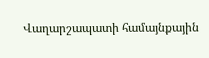Վաղարշապատի համայնքային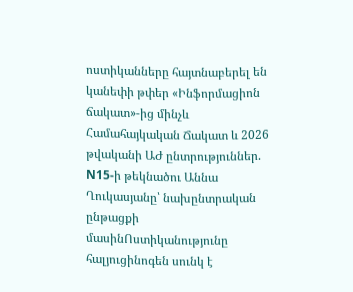ոստիկանները հայտնաբերել են կանեփի թփեր «Ինֆորմացիոն ճակատ»-ից մինչև Համահայկական Ճակատ և 2026 թվականի ԱԺ ընտրություններ. N15-ի թեկնածու Աննա Ղուկասյանը՝ նախընտրական ընթացքի մասինՈստիկանությունը հալյուցինոգեն սունկ է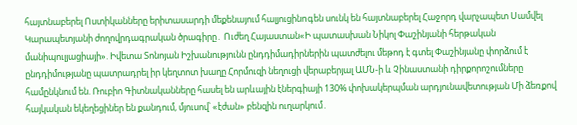հայտնաբերել Ոստիկանները երիտասարդի մեքենայում հալյուցինnգեն սունկ են հայտնաբերել Հաջորդ վարչապետ Սամվել Կարապետյանի ժողովրդագրական ծրագիրը․ Ուժեղ Հայաստան«Ի պատասխան Նիկոլ Փաշինյանի հերթական մանիպուլյացիայի». Իվետա Տոնոյան Իշխանությունն ընդդիմադիրներին պատժելու մեթոդ է գտել Փաշինյանը փորձում է ընդդիմությանը պատրադրել իր կեղտոտ խաղը Հորմուզի նեղուցի վերաբերյալ ԱՄՆ-ի և Չինաստանի դիրքորոշումները համընկնում են. Ռուբիո Գիտնականները հասել են արևային էներգիայի 130% փոխակերպման արդյունավետության Մի ձեռքով հայկական եկեղեցիներ են քանդում, մյուսով՝ «էժան» բենզին ուղարկում․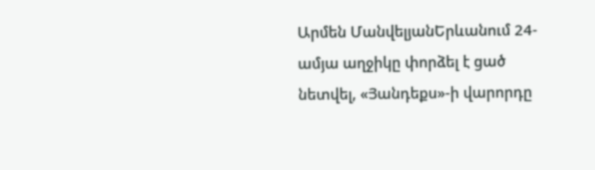Արմեն ՄանվելյանԵրևանում 24-ամյա աղջիկը փորձել է ցած նետվել, «Յանդեքս»-ի վարորդը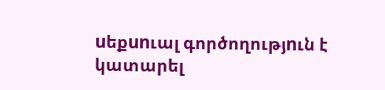uեքunւալ գործողությnւն է կատարել